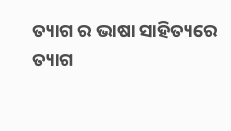ତ୍ୟାଗ ର ଭାଷା ସାହିତ୍ୟରେ
ତ୍ୟାଗ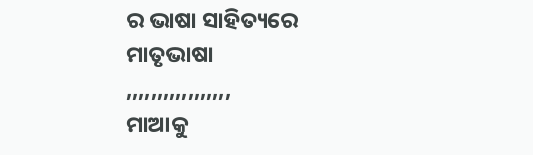ର ଭାଷା ସାହିତ୍ୟରେ
ମାତୃଭାଷା
,,,,,,,,,,,,,,,,,
ମାଆକୁ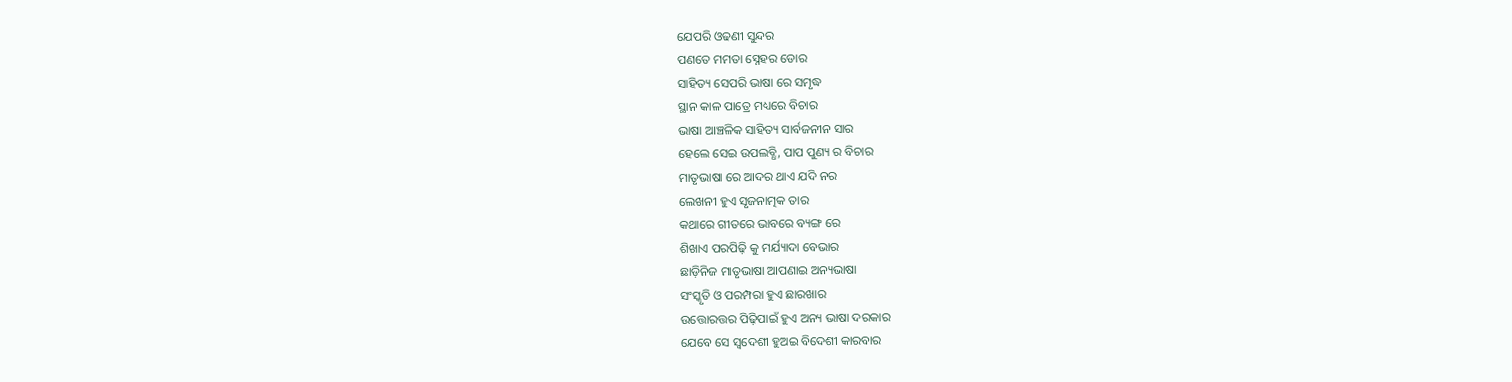ଯେପରି ଓଢଣୀ ସୁନ୍ଦର
ପଣତେ ମମତା ସ୍ନେହର ଡୋର
ସାହିତ୍ୟ ସେପରି ଭାଷା ରେ ସମୃଦ୍ଧ
ସ୍ଥାନ କାଳ ପାତ୍ରେ ମଧ୍ୟରେ ବିଚାର
ଭାଷା ଆଞ୍ଚଳିକ ସାହିତ୍ୟ ସାର୍ବଜନୀନ ସାର
ହେଲେ ସେଇ ଉପଲବ୍ଧି, ପାପ ପୁଣ୍ୟ ର ବିଚାର
ମାତୃଭାଷା ରେ ଆଦର ଥାଏ ଯଦି ନର
ଲେଖନୀ ହୁଏ ସୃଜନାତ୍ମକ ତାର
କଥାରେ ଗୀତରେ ଭାବରେ ବ୍ୟଙ୍ଗ ରେ
ଶିଖାଏ ପରପିଢ଼ି କୁ ମର୍ଯ୍ୟାଦା ବେଭାର
ଛାଡ଼ିନିଜ ମାତୃଭାଷା ଆପଣାଇ ଅନ୍ୟଭାଷା
ସଂସ୍କୃତି ଓ ପରମ୍ପରା ହୁଏ ଛାରଖାର
ଉତ୍ତୋରତ୍ତର ପିଢ଼ିପାଇଁ ହୁଏ ଅନ୍ୟ ଭାଷା ଦରକାର
ଯେବେ ସେ ସ୍ବଦେଶୀ ହୁଅଇ ବିଦେଶୀ କାରବାର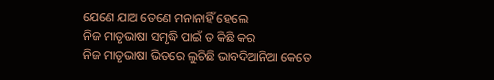ଯେଣେ ଯାଅ ତେଣେ ମନାନାହିଁ ହେଲେ
ନିଜ ମାତୃଭାଷା ସମୃଦ୍ଧି ପାଇଁ ତ କିଛି କର
ନିଜ ମାତୃଭାଷା ଭିତରେ ଲୁଚିଛି ଭାବଦିଆନିଆ କେତେ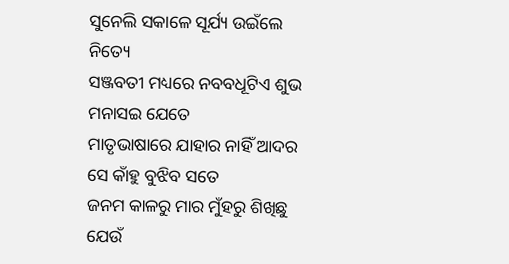ସୁନେଲି ସକାଳେ ସୂର୍ଯ୍ୟ ଉଇଁଲେ ନିତ୍ୟେ
ସଞ୍ଜବତୀ ମଧ୍ୟରେ ନବବଧୂଟିଏ ଶୁଭ ମନାସଇ ଯେତେ
ମାତୃଭାଷାରେ ଯାହାର ନାହିଁ ଆଦର ସେ କାଁହୁ ବୁଝିବ ସତେ
ଜନମ କାଳରୁ ମାର ମୁଁହରୁ ଶିଖିଛୁ ଯେଉଁ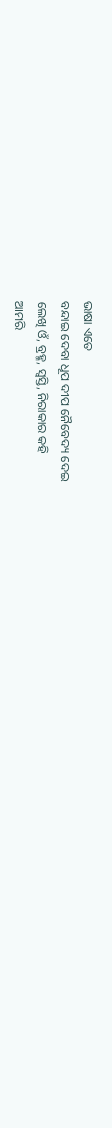ଭାଷା ଏତେ
ବନ୍ଦାଇ ଦେବା ଧୂପ ଦୀପ ନୈବେଦ୍ୟ ଦେଇ
ଲେଖି ଓଁ, ବ୍ରହ୍ମ, ସ୍ବସ୍ତି, ନିରାକାର କହି
ଆମରି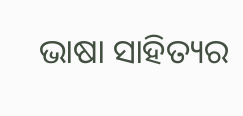ଭାଷା ସାହିତ୍ୟର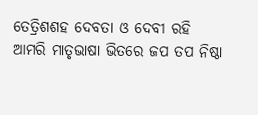ତେତ୍ରିଶଶହ ଦେବତା ଓ ଦେବୀ ରହି
ଆମରି ମାତୃଭାଷା ଭିତରେ ଜପ ତପ ନିଷ୍ଠା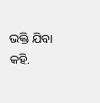ଭକ୍ତି ଯିବା କହି.